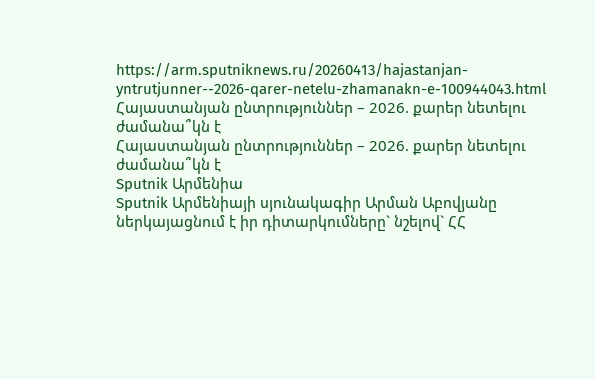https://arm.sputniknews.ru/20260413/hajastanjan-yntrutjunner--2026-qarer-netelu-zhamanakn-e-100944043.html
Հայաստանյան ընտրություններ – 2026. քարեր նետելու ժամանա՞կն է
Հայաստանյան ընտրություններ – 2026. քարեր նետելու ժամանա՞կն է
Sputnik Արմենիա
Sputnik Արմենիայի սյունակագիր Արման Աբովյանը ներկայացնում է իր դիտարկումները` նշելով` ՀՀ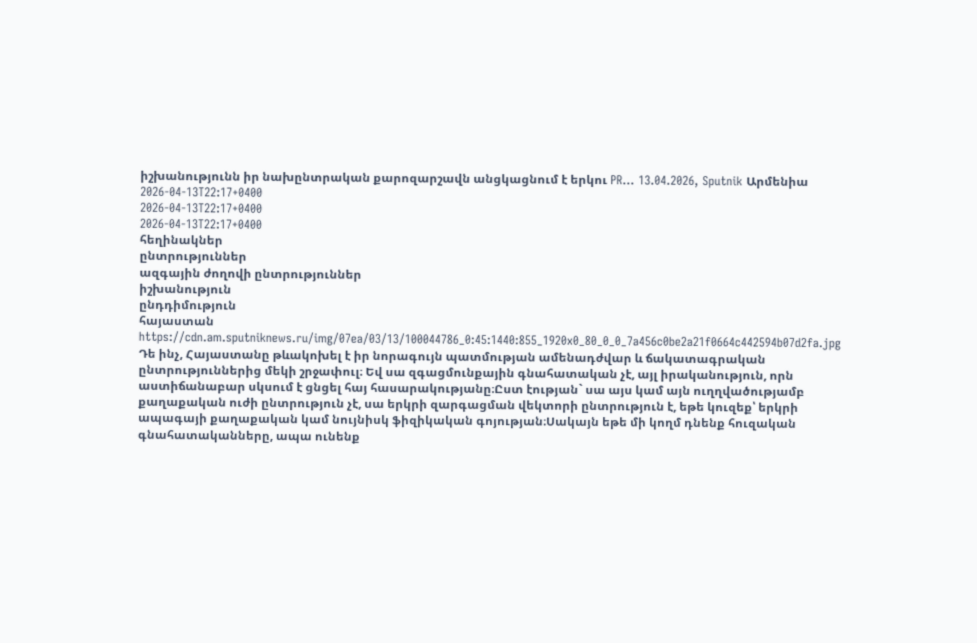իշխանությունն իր նախընտրական քարոզարշավն անցկացնում է երկու PR... 13.04.2026, Sputnik Արմենիա
2026-04-13T22:17+0400
2026-04-13T22:17+0400
2026-04-13T22:17+0400
հեղինակներ
ընտրություններ
ազգային ժողովի ընտրություններ
իշխանություն
ընդդիմություն
հայաստան
https://cdn.am.sputniknews.ru/img/07ea/03/13/100044786_0:45:1440:855_1920x0_80_0_0_7a456c0be2a21f0664c442594b07d2fa.jpg
Դե ինչ, Հայաստանը թևակոխել է իր նորագույն պատմության ամենադժվար և ճակատագրական ընտրություններից մեկի շրջափուլ։ Եվ սա զգացմունքային գնահատական չէ, այլ իրականություն, որն աստիճանաբար սկսում է ցնցել հայ հասարակությանը։Ըստ էության` սա այս կամ այն ուղղվածությամբ քաղաքական ուժի ընտրություն չէ, սա երկրի զարգացման վեկտորի ընտրություն է, եթե կուզեք՝ երկրի ապագայի քաղաքական կամ նույնիսկ ֆիզիկական գոյության։Սակայն եթե մի կողմ դնենք հուզական գնահատականները, ապա ունենք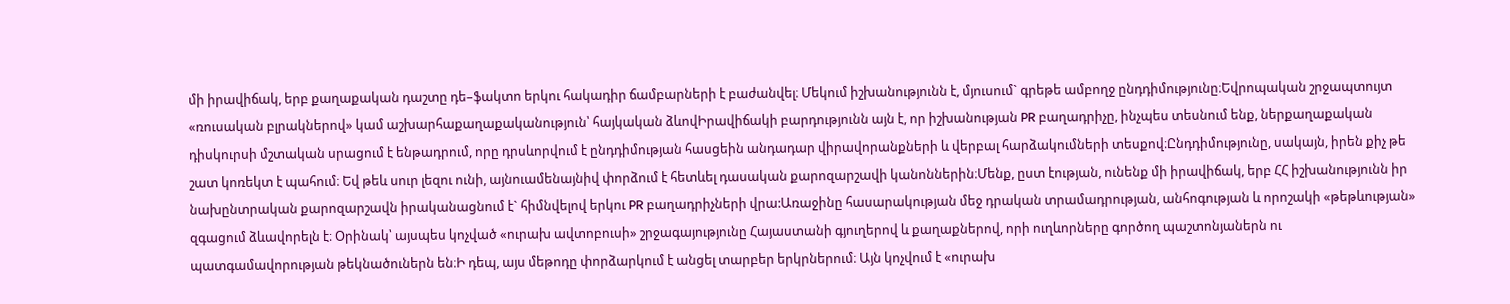մի իրավիճակ, երբ քաղաքական դաշտը դե–ֆակտո երկու հակադիր ճամբարների է բաժանվել։ Մեկում իշխանությունն է, մյուսում` գրեթե ամբողջ ընդդիմությունը։Եվրոպական շրջապտույտ «ռուսական բլրակներով» կամ աշխարհաքաղաքականություն՝ հայկական ձևովԻրավիճակի բարդությունն այն է, որ իշխանության PR բաղադրիչը, ինչպես տեսնում ենք, ներքաղաքական դիսկուրսի մշտական սրացում է ենթադրում, որը դրսևորվում է ընդդիմության հասցեին անդադար վիրավորանքների և վերբալ հարձակումների տեսքով։Ընդդիմությունը, սակայն, իրեն քիչ թե շատ կոռեկտ է պահում։ Եվ թեև սուր լեզու ունի, այնուամենայնիվ փորձում է հետևել դասական քարոզարշավի կանոններին։Մենք, ըստ էության, ունենք մի իրավիճակ, երբ ՀՀ իշխանությունն իր նախընտրական քարոզարշավն իրականացնում է` հիմնվելով երկու PR բաղադրիչների վրա:Առաջինը հասարակության մեջ դրական տրամադրության, անհոգության և որոշակի «թեթևության» զգացում ձևավորելն է։ Օրինակ՝ այսպես կոչված «ուրախ ավտոբուսի» շրջագայությունը Հայաստանի գյուղերով և քաղաքներով, որի ուղևորները գործող պաշտոնյաներն ու պատգամավորության թեկնածուներն են։Ի դեպ, այս մեթոդը փորձարկում է անցել տարբեր երկրներում։ Այն կոչվում է «ուրախ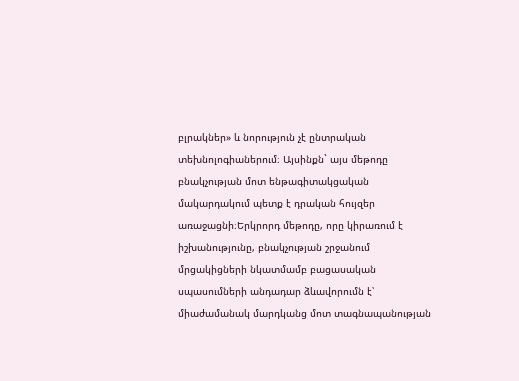բլրակներ» և նորություն չէ ընտրական տեխնոլոգիաներում։ Այսինքն` այս մեթոդը բնակչության մոտ ենթագիտակցական մակարդակում պետք է դրական հույզեր առաջացնի։Երկրորդ մեթոդը, որը կիրառում է իշխանությունը, բնակչության շրջանում մրցակիցների նկատմամբ բացասական սպասումների անդադար ձևավորումն է՝ միաժամանակ մարդկանց մոտ տագնապանության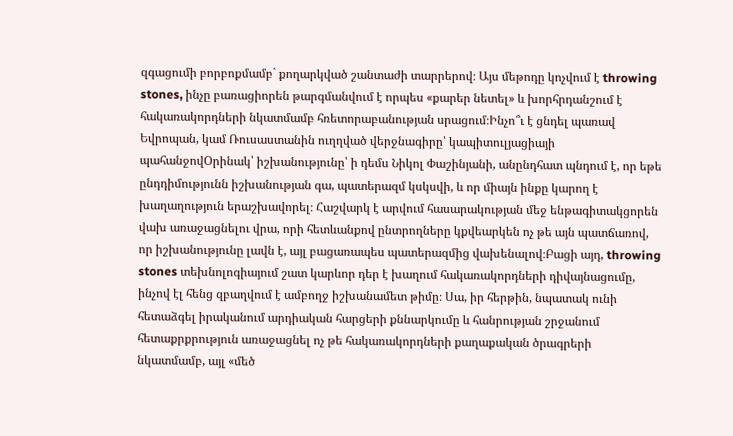զգացումի բորբոքմամբ` քողարկված շանտաժի տարրերով։ Այս մեթոդը կոչվում է throwing stones, ինչը բառացիորեն թարգմանվում է որպես «քարեր նետել» և խորհրդանշում է հակառակորդների նկատմամբ հռետորաբանության սրացում։Ինչո՞ւ է ցնդել պառավ Եվրոպան, կամ Ռուսաստանին ուղղված վերջնագիրը՝ կապիտուլյացիայի պահանջովՕրինակ՝ իշխանությունը՝ ի դեմս Նիկոլ Փաշինյանի, անընդհատ պնդում է, որ եթե ընդդիմությունն իշխանության գա, պատերազմ կսկսվի, և որ միայն ինքը կարող է խաղաղություն երաշխավորել։ Հաշվարկ է արվում հասարակության մեջ ենթագիտակցորեն վախ առաջացնելու վրա, որի հետևանքով ընտրողները կքվեարկեն ոչ թե այն պատճառով, որ իշխանությունը լավն է, այլ բացառապես պատերազմից վախենալով։Բացի այդ, throwing stones տեխնոլոգիայում շատ կարևոր դեր է խաղում հակառակորդների դիվայնացումը, ինչով էլ հենց զբաղվում է ամբողջ իշխանամետ թիմը։ Սա, իր հերթին, նպատակ ունի հետաձգել իրականում արդիական հարցերի քննարկումը և հանրության շրջանում հետաքրքրություն առաջացնել ոչ թե հակառակորդների քաղաքական ծրագրերի նկատմամբ, այլ «մեծ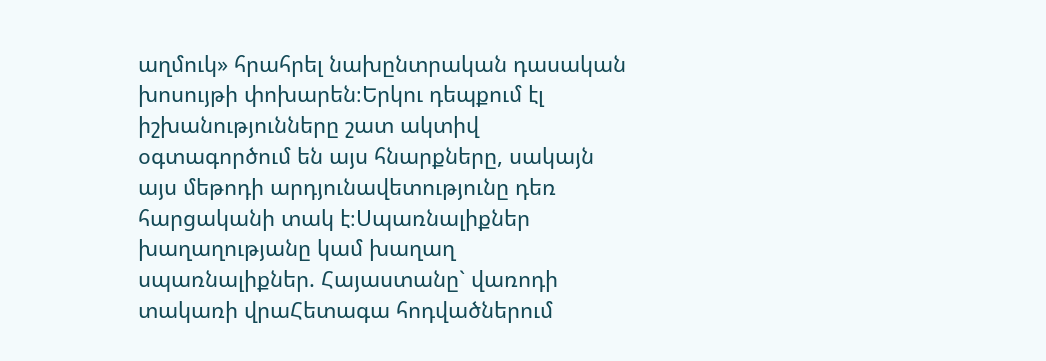աղմուկ» հրահրել նախընտրական դասական խոսույթի փոխարեն։Երկու դեպքում էլ իշխանությունները շատ ակտիվ օգտագործում են այս հնարքները, սակայն այս մեթոդի արդյունավետությունը դեռ հարցականի տակ է։Սպառնալիքներ խաղաղությանը կամ խաղաղ սպառնալիքներ. Հայաստանը` վառոդի տակառի վրաՀետագա հոդվածներում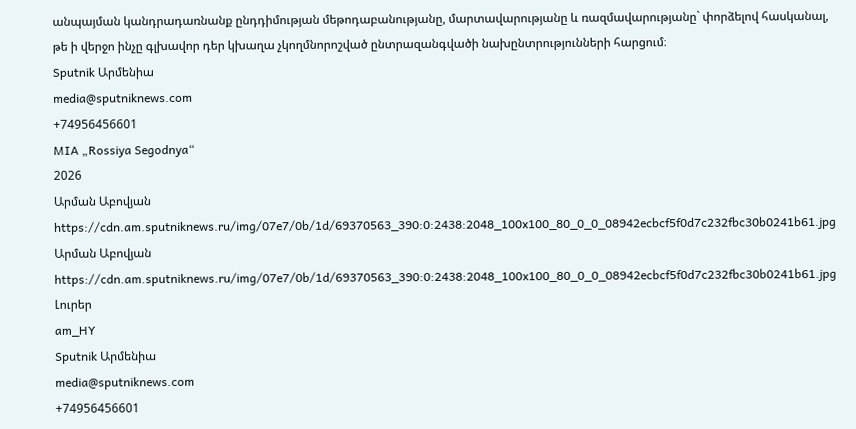անպայման կանդրադառնանք ընդդիմության մեթոդաբանությանը, մարտավարությանը և ռազմավարությանը` փորձելով հասկանալ, թե ի վերջո ինչը գլխավոր դեր կխաղա չկողմնորոշված ընտրազանգվածի նախընտրությունների հարցում։
Sputnik Արմենիա
media@sputniknews.com
+74956456601
MIA „Rossiya Segodnya“
2026
Արման Աբովյան
https://cdn.am.sputniknews.ru/img/07e7/0b/1d/69370563_390:0:2438:2048_100x100_80_0_0_08942ecbcf5f0d7c232fbc30b0241b61.jpg
Արման Աբովյան
https://cdn.am.sputniknews.ru/img/07e7/0b/1d/69370563_390:0:2438:2048_100x100_80_0_0_08942ecbcf5f0d7c232fbc30b0241b61.jpg
Լուրեր
am_HY
Sputnik Արմենիա
media@sputniknews.com
+74956456601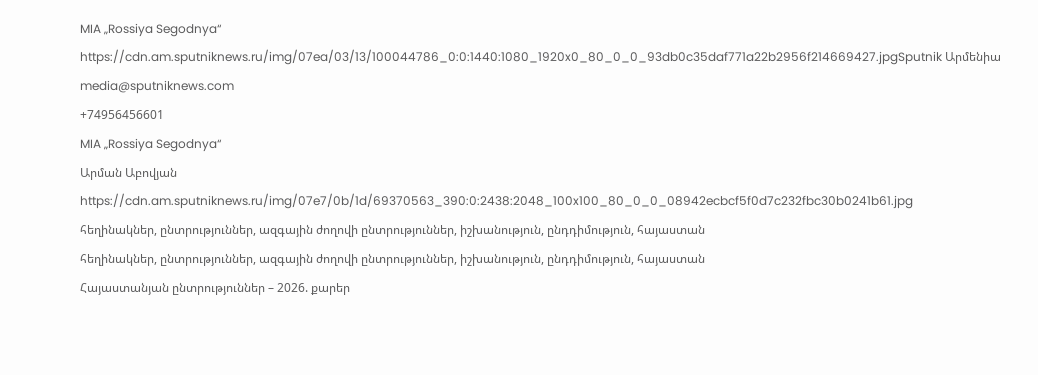MIA „Rossiya Segodnya“
https://cdn.am.sputniknews.ru/img/07ea/03/13/100044786_0:0:1440:1080_1920x0_80_0_0_93db0c35daf771a22b2956f214669427.jpgSputnik Արմենիա
media@sputniknews.com
+74956456601
MIA „Rossiya Segodnya“
Արման Աբովյան
https://cdn.am.sputniknews.ru/img/07e7/0b/1d/69370563_390:0:2438:2048_100x100_80_0_0_08942ecbcf5f0d7c232fbc30b0241b61.jpg
հեղինակներ, ընտրություններ, ազգային ժողովի ընտրություններ, իշխանություն, ընդդիմություն, հայաստան
հեղինակներ, ընտրություններ, ազգային ժողովի ընտրություններ, իշխանություն, ընդդիմություն, հայաստան
Հայաստանյան ընտրություններ – 2026. քարեր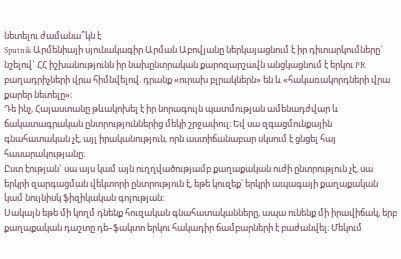նետելու ժամանա՞կն է
Sputnik Արմենիայի սյունակագիր Արման Աբովյանը ներկայացնում է իր դիտարկումները` նշելով` ՀՀ իշխանությունն իր նախընտրական քարոզարշավն անցկացնում է երկու PR բաղադրիչների վրա հիմնվելով. դրանք «ուրախ բլրակներն» են և «հակառակորդների վրա քարեր նետելը»։
Դե ինչ, Հայաստանը թևակոխել է իր նորագույն պատմության ամենադժվար և ճակատագրական ընտրություններից մեկի շրջափուլ։ Եվ սա զգացմունքային գնահատական չէ, այլ իրականություն, որն աստիճանաբար սկսում է ցնցել հայ հասարակությանը։
Ըստ էության` սա այս կամ այն ուղղվածությամբ քաղաքական ուժի ընտրություն չէ, սա երկրի զարգացման վեկտորի ընտրություն է, եթե կուզեք՝ երկրի ապագայի քաղաքական կամ նույնիսկ ֆիզիկական գոյության։
Սակայն եթե մի կողմ դնենք հուզական գնահատականները, ապա ունենք մի իրավիճակ, երբ քաղաքական դաշտը դե–ֆակտո երկու հակադիր ճամբարների է բաժանվել։ Մեկում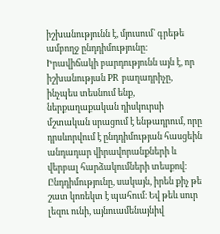իշխանությունն է, մյուսում` գրեթե ամբողջ ընդդիմությունը։
Իրավիճակի բարդությունն այն է, որ իշխանության PR բաղադրիչը, ինչպես տեսնում ենք, ներքաղաքական դիսկուրսի մշտական սրացում է ենթադրում, որը դրսևորվում է ընդդիմության հասցեին անդադար վիրավորանքների և վերբալ հարձակումների տեսքով։
Ընդդիմությունը, սակայն, իրեն քիչ թե շատ կոռեկտ է պահում։ Եվ թեև սուր լեզու ունի, այնուամենայնիվ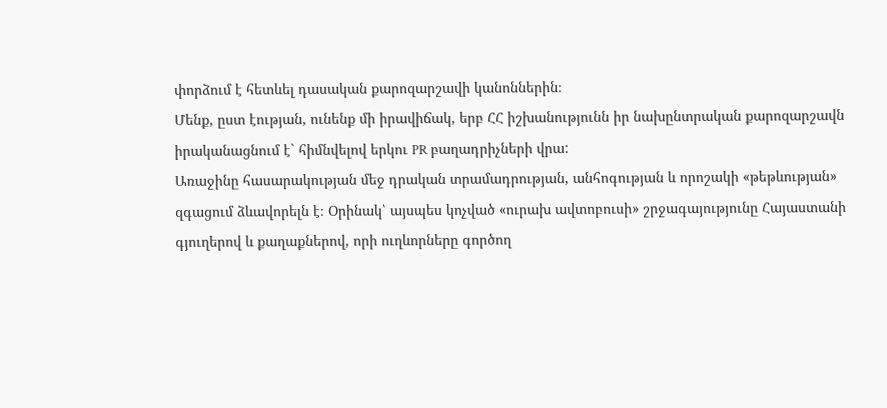փորձում է հետևել դասական քարոզարշավի կանոններին։
Մենք, ըստ էության, ունենք մի իրավիճակ, երբ ՀՀ իշխանությունն իր նախընտրական քարոզարշավն իրականացնում է` հիմնվելով երկու PR բաղադրիչների վրա:
Առաջինը հասարակության մեջ դրական տրամադրության, անհոգության և որոշակի «թեթևության» զգացում ձևավորելն է։ Օրինակ՝ այսպես կոչված «ուրախ ավտոբուսի» շրջագայությունը Հայաստանի գյուղերով և քաղաքներով, որի ուղևորները գործող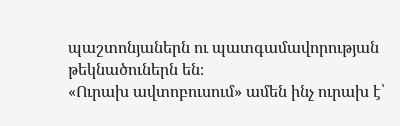պաշտոնյաներն ու պատգամավորության թեկնածուներն են։
«Ուրախ ավտոբուսում» ամեն ինչ ուրախ է՝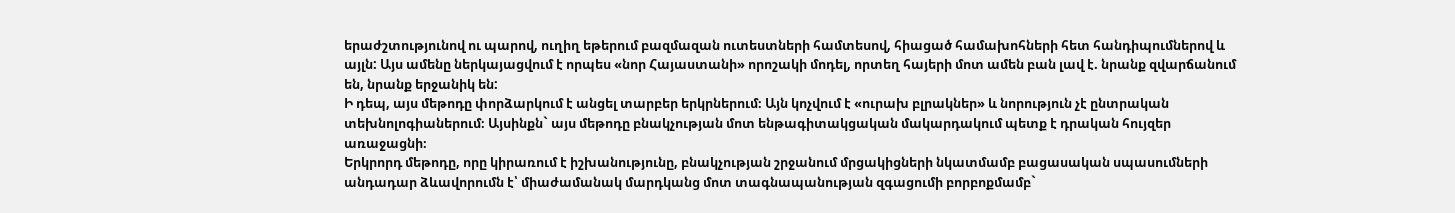երաժշտությունով ու պարով, ուղիղ եթերում բազմազան ուտեստների համտեսով, հիացած համախոհների հետ հանդիպումներով և այլն: Այս ամենը ներկայացվում է որպես «նոր Հայաստանի» որոշակի մոդել, որտեղ հայերի մոտ ամեն բան լավ է. նրանք զվարճանում են, նրանք երջանիկ են:
Ի դեպ, այս մեթոդը փորձարկում է անցել տարբեր երկրներում։ Այն կոչվում է «ուրախ բլրակներ» և նորություն չէ ընտրական տեխնոլոգիաներում։ Այսինքն` այս մեթոդը բնակչության մոտ ենթագիտակցական մակարդակում պետք է դրական հույզեր առաջացնի։
Երկրորդ մեթոդը, որը կիրառում է իշխանությունը, բնակչության շրջանում մրցակիցների նկատմամբ բացասական սպասումների անդադար ձևավորումն է՝ միաժամանակ մարդկանց մոտ տագնապանության զգացումի բորբոքմամբ`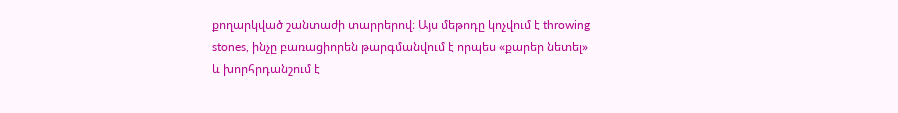քողարկված շանտաժի տարրերով։ Այս մեթոդը կոչվում է throwing stones, ինչը բառացիորեն թարգմանվում է որպես «քարեր նետել» և խորհրդանշում է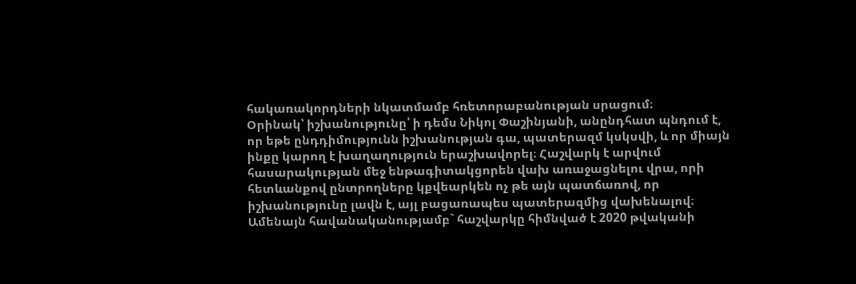հակառակորդների նկատմամբ հռետորաբանության սրացում։
Օրինակ՝ իշխանությունը՝ ի դեմս Նիկոլ Փաշինյանի, անընդհատ պնդում է, որ եթե ընդդիմությունն իշխանության գա, պատերազմ կսկսվի, և որ միայն ինքը կարող է խաղաղություն երաշխավորել։ Հաշվարկ է արվում հասարակության մեջ ենթագիտակցորեն վախ առաջացնելու վրա, որի հետևանքով ընտրողները կքվեարկեն ոչ թե այն պատճառով, որ իշխանությունը լավն է, այլ բացառապես պատերազմից վախենալով։
Ամենայն հավանականությամբ` հաշվարկը հիմնված է 2020 թվականի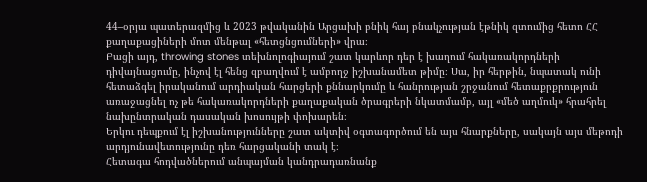44–օրյա պատերազմից և 2023 թվականին Արցախի բնիկ հայ բնակչության էթնիկ զտումից հետո ՀՀ քաղաքացիների մոտ մենթալ «հետցնցումների» վրա։
Բացի այդ, throwing stones տեխնոլոգիայում շատ կարևոր դեր է խաղում հակառակորդների դիվայնացումը, ինչով էլ հենց զբաղվում է ամբողջ իշխանամետ թիմը։ Սա, իր հերթին, նպատակ ունի հետաձգել իրականում արդիական հարցերի քննարկումը և հանրության շրջանում հետաքրքրություն առաջացնել ոչ թե հակառակորդների քաղաքական ծրագրերի նկատմամբ, այլ «մեծ աղմուկ» հրահրել նախընտրական դասական խոսույթի փոխարեն։
Երկու դեպքում էլ իշխանությունները շատ ակտիվ օգտագործում են այս հնարքները, սակայն այս մեթոդի արդյունավետությունը դեռ հարցականի տակ է։
Հետագա հոդվածներում անպայման կանդրադառնանք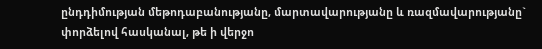ընդդիմության մեթոդաբանությանը, մարտավարությանը և ռազմավարությանը` փորձելով հասկանալ, թե ի վերջո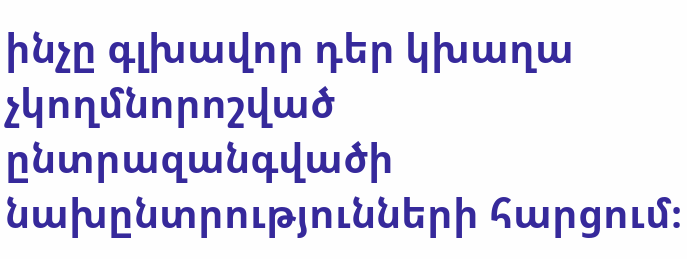ինչը գլխավոր դեր կխաղա չկողմնորոշված ընտրազանգվածի նախընտրությունների հարցում։